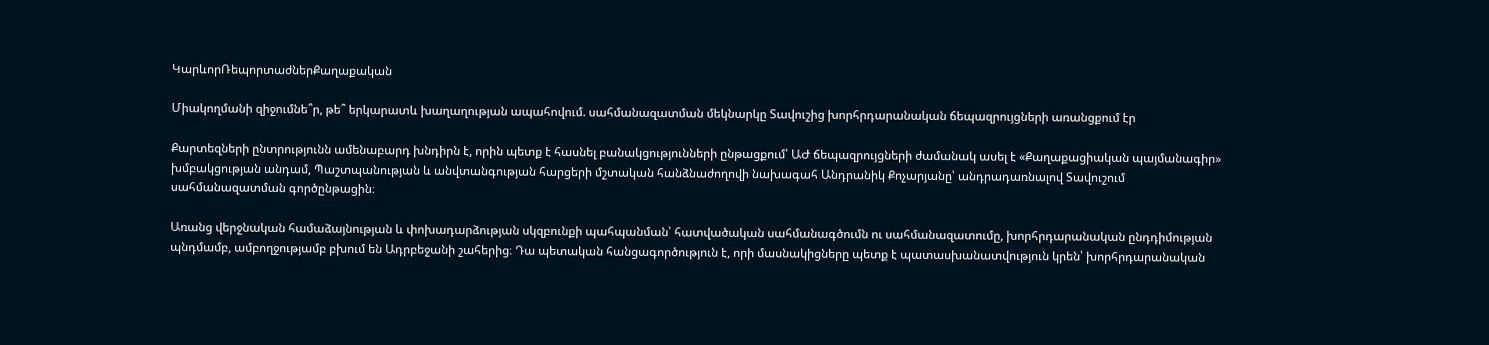ԿարևորՌեպորտաժներՔաղաքական

Միակողմանի զիջումնե՞ր, թե՞ երկարատև խաղաղության ապահովում. սահմանազատման մեկնարկը Տավուշից խորհրդարանական ճեպազրույցների առանցքում էր

Քարտեզների ընտրությունն ամենաբարդ խնդիրն է, որին պետք է հասնել բանակցությունների ընթացքում՝ ԱԺ ճեպազրույցների ժամանակ ասել է «Քաղաքացիական պայմանագիր» խմբակցության անդամ, Պաշտպանության և անվտանգության հարցերի մշտական հանձնաժողովի նախագահ Անդրանիկ Քոչարյանը՝ անդրադառնալով Տավուշում սահմանազատման գործընթացին։

Առանց վերջնական համաձայնության և փոխադարձության սկզբունքի պահպանման՝ հատվածական սահմանագծումն ու սահմանազատումը, խորհրդարանական ընդդիմության պնդմամբ, ամբողջությամբ բխում են Ադրբեջանի շահերից։ Դա պետական հանցագործություն է, որի մասնակիցները պետք է պատասխանատվություն կրեն՝ խորհրդարանական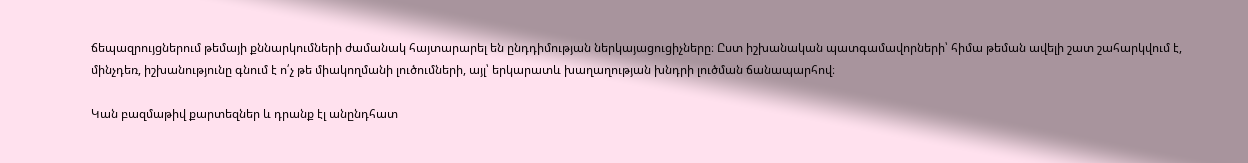ճեպազրույցներում թեմայի քննարկումների ժամանակ հայտարարել են ընդդիմության ներկայացուցիչները։ Ըստ իշխանական պատգամավորների՝ հիմա թեման ավելի շատ շահարկվում է, մինչդեռ, իշխանությունը գնում է ո՛չ թե միակողմանի լուծումների, այլ՝ երկարատև խաղաղության խնդրի լուծման ճանապարհով։

Կան բազմաթիվ քարտեզներ և դրանք էլ անընդհատ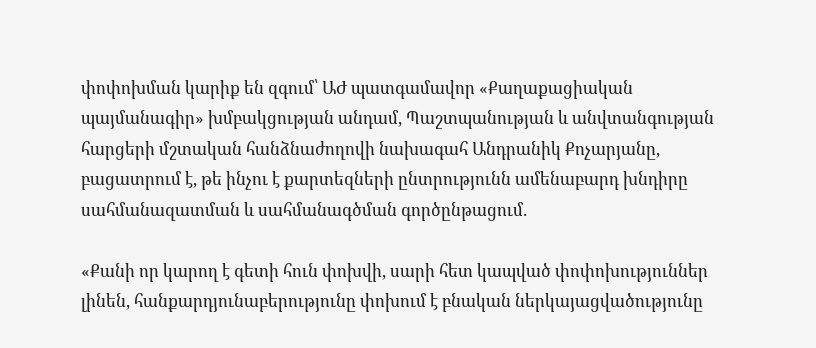փոփոխման կարիք են զգում՝ ԱԺ պատգամավոր «Քաղաքացիական պայմանագիր» խմբակցության անդամ, Պաշտպանության և անվտանգության հարցերի մշտական հանձնաժողովի նախագահ Անդրանիկ Քոչարյանը, բացատրում է, թե ինչու է քարտեզների ընտրությունն ամենաբարդ խնդիրը սահմանազատման և սահմանագծման գործընթացում.

«Քանի որ կարող է գետի հուն փոխվի, սարի հետ կապված փոփոխություններ լինեն, հանքարդյունաբերությունը փոխում է բնական ներկայացվածությունը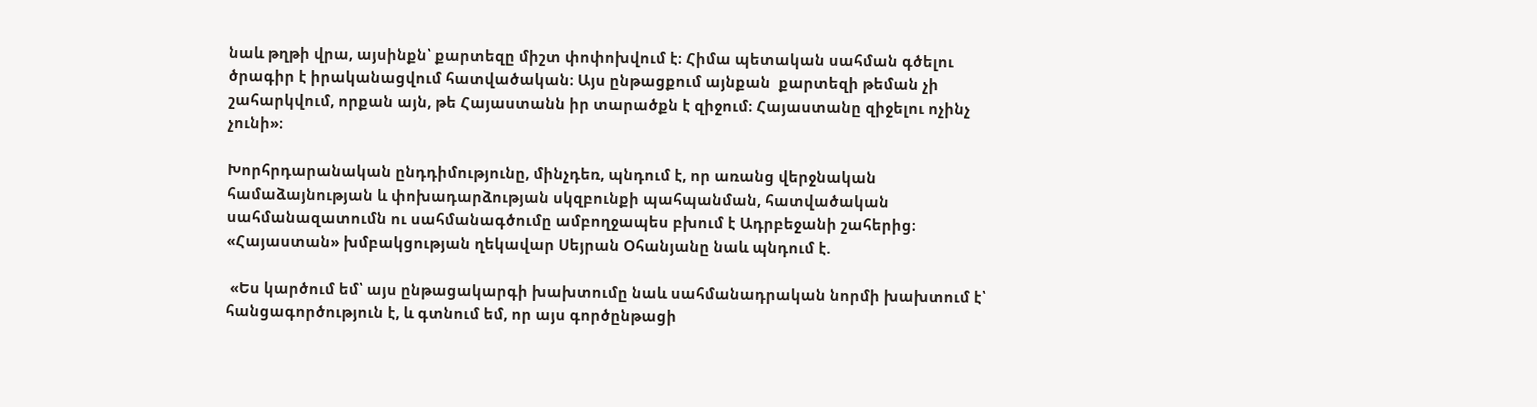նաև թղթի վրա, այսինքն՝ քարտեզը միշտ փոփոխվում է։ Հիմա պետական սահման գծելու ծրագիր է իրականացվում հատվածական։ Այս ընթացքում այնքան  քարտեզի թեման չի շահարկվում, որքան այն, թե Հայաստանն իր տարածքն է զիջում։ Հայաստանը զիջելու ոչինչ չունի»։

Խորհրդարանական ընդդիմությունը, մինչդեռ, պնդում է, որ առանց վերջնական համաձայնության և փոխադարձության սկզբունքի պահպանման, հատվածական սահմանազատումն ու սահմանագծումը ամբողջապես բխում է Ադրբեջանի շահերից։ «Հայաստան» խմբակցության ղեկավար Սեյրան Օհանյանը նաև պնդում է.

 «Ես կարծում եմ՝ այս ընթացակարգի խախտումը նաև սահմանադրական նորմի խախտում է՝ հանցագործություն է, և գտնում եմ, որ այս գործընթացի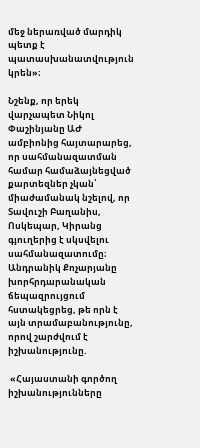մեջ ներառված մարդիկ պետք է պատասխանատվություն կրեն»։

Նշենք, որ երեկ վարչապետ Նիկոլ Փաշինյանը ԱԺ ամբիոնից հայտարարեց, որ սահմանազատման համար համաձայնեցված քարտեզներ չկան՝ միաժամանակ նշելով, որ Տավուշի Բաղանիս, Ոսկեպար, Կիրանց գյուղերից է սկսվելու սահմանազատումը։ Անդրանիկ Քոչարյանը խորհրդարանական ճեպազրույցում հստակեցրեց, թե որն է այն տրամաբանությունը, որով շարժվում է իշխանությունը.

 «Հայաստանի գործող իշխանությունները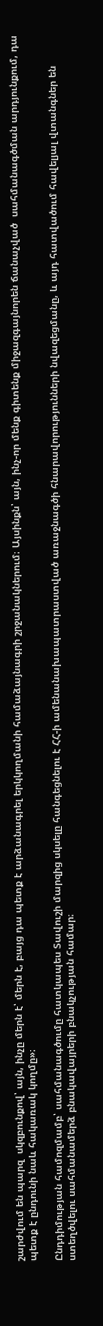շարժվում են պարզ  սկզբունքով՝ այն, ինչը մերն է՝ մերն է, բայց դա պետք է արձանագրել երկկողմանի համաձայնագրի շրջանակներում։ Այսինքն՝ այն, ինչ-որ մենք գիտենք միջազգայնորեն ճանաչված  սահմանագծման արդյունքում, դա պետք է ընդունի նաև հակառակ կողմը»։

Ընդդիմության համոզմամբ՝ սահմանագծումը հատկապես Տավուշի մարզից սկսելը հանգեցնելու է ՀՀ-ի ամենանախապատրաստված առաջնագծի հնարավորությունների նվազեցմանը, և այդ հատվածում հավելյալ վտանգներ են ստեղծվելու սահմանամերձ բնակավայրերի բնակչության համար։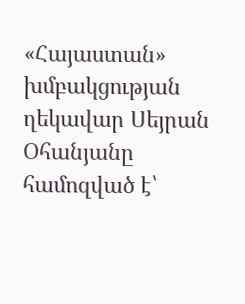«Հայաստան» խմբակցության ղեկավար Սեյրան Օհանյանը համոզված է՝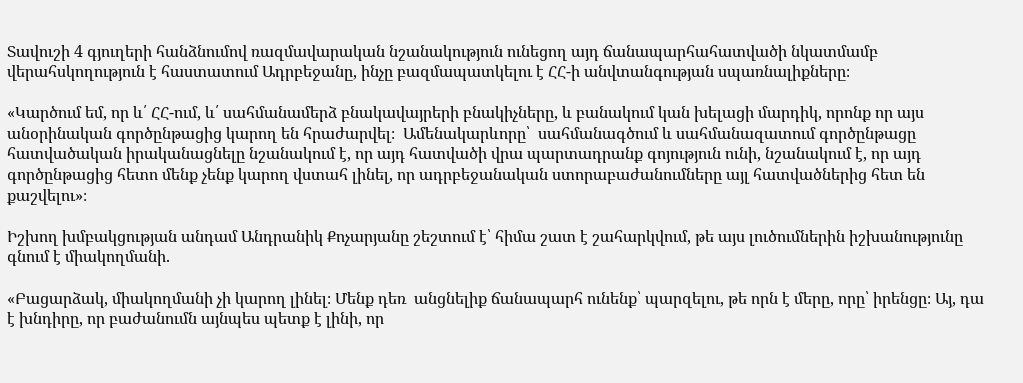Տավուշի 4 գյուղերի հանձնումով ռազմավարական նշանակություն ունեցող այդ ճանապարհահատվածի նկատմամբ վերահսկողություն է հաստատում Ադրբեջանը, ինչը բազմապատկելու է ՀՀ-ի անվտանգության սպառնալիքները։

«Կարծում եմ, որ և՛ ՀՀ-ում, և՛ սահմանամերձ բնակավայրերի բնակիչները, և բանակում կան խելացի մարդիկ, որոնք որ այս անօրինական գործընթացից կարող են հրաժարվել։  Ամենակարևորը՝  սահմանագծում և սահմանազատում գործընթացը հատվածական իրականացնելը նշանակում է, որ այդ հատվածի վրա պարտադրանք գոյություն ունի, նշանակում է, որ այդ գործընթացից հետո մենք չենք կարող վստահ լինել, որ ադրբեջանական ստորաբաժանումները այլ հատվածներից հետ են քաշվելու»։

Իշխող խմբակցության անդամ Անդրանիկ Քոչարյանը շեշտում է՝ հիմա շատ է շահարկվում, թե այս լուծումներին իշխանությունը գնում է միակողմանի.

«Բացարձակ, միակողմանի չի կարող լինել։ Մենք դեռ  անցնելիք ճանապարհ ունենք՝ պարզելու, թե որն է մերը, որը՝ իրենցը։ Այ, դա է խնդիրը, որ բաժանումն այնպես պետք է լինի, որ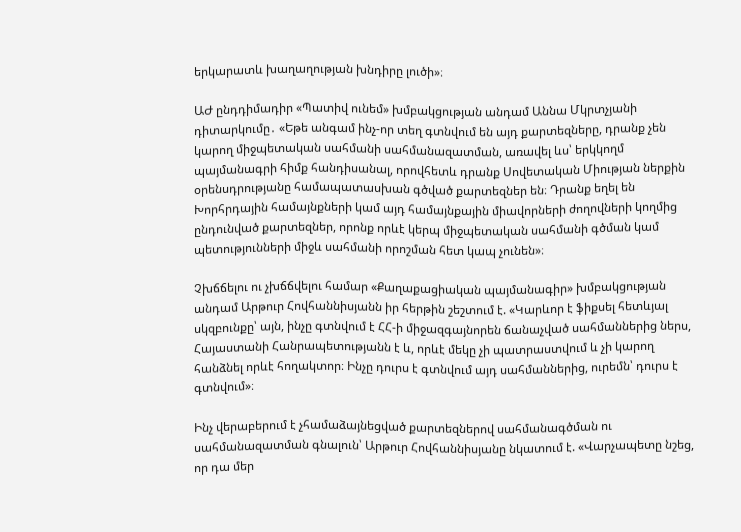երկարատև խաղաղության խնդիրը լուծի»։

ԱԺ ընդդիմադիր «Պատիվ ունեմ» խմբակցության անդամ Աննա Մկրտչյանի դիտարկումը․ «Եթե անգամ ինչ-որ տեղ գտնվում են այդ քարտեզները, դրանք չեն կարող միջպետական սահմանի սահմանազատման, առավել ևս՝ երկկողմ պայմանագրի հիմք հանդիսանալ, որովհետև դրանք Սովետական Միության ներքին օրենսդրությանը համապատասխան գծված քարտեզներ են։ Դրանք եղել են Խորհրդային համայնքների կամ այդ համայնքային միավորների ժողովների կողմից ընդունված քարտեզներ, որոնք որևէ կերպ միջպետական սահմանի գծման կամ պետությունների միջև սահմանի որոշման հետ կապ չունեն»։

Չխճճելու ու չխճճվելու համար «Քաղաքացիական պայմանագիր» խմբակցության անդամ Արթուր Հովհաննիսյանն իր հերթին շեշտում է. «Կարևոր է ֆիքսել հետևյալ սկզբունքը՝ այն, ինչը գտնվում է ՀՀ-ի միջազգայնորեն ճանաչված սահմաններից ներս, Հայաստանի Հանրապետությանն է և, որևէ մեկը չի պատրաստվում և չի կարող հանձնել որևէ հողակտոր։ Ինչը դուրս է գտնվում այդ սահմաններից, ուրեմն՝ դուրս է գտնվում»։

Ինչ վերաբերում է չհամաձայնեցված քարտեզներով սահմանագծման ու սահմանազատման գնալուն՝ Արթուր Հովհաննիսյանը նկատում է. «Վարչապետը նշեց, որ դա մեր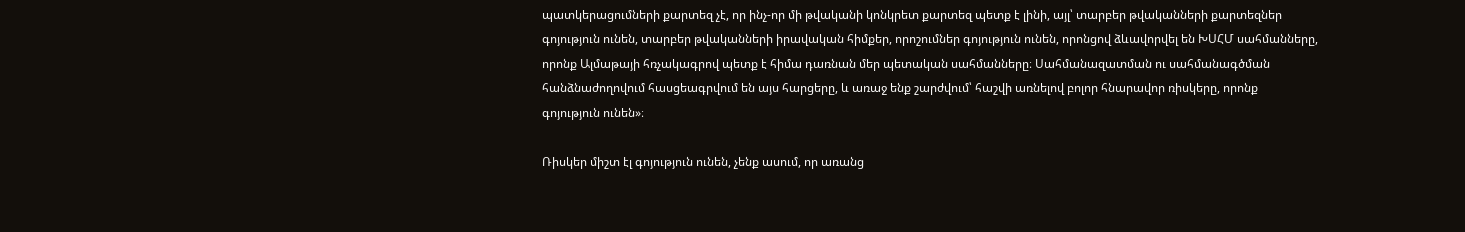պատկերացումների քարտեզ չէ, որ ինչ-որ մի թվականի կոնկրետ քարտեզ պետք է լինի, այլ՝ տարբեր թվականների քարտեզներ գոյություն ունեն, տարբեր թվականների իրավական հիմքեր, որոշումներ գոյություն ունեն, որոնցով ձևավորվել են ԽՍՀՄ սահմանները, որոնք Ալմաթայի հռչակագրով պետք է հիմա դառնան մեր պետական սահմանները։ Սահմանազատման ու սահմանագծման հանձնաժողովում հասցեագրվում են այս հարցերը, և առաջ ենք շարժվում՝ հաշվի առնելով բոլոր հնարավոր ռիսկերը, որոնք գոյություն ունեն»։

Ռիսկեր միշտ էլ գոյություն ունեն, չենք ասում, որ առանց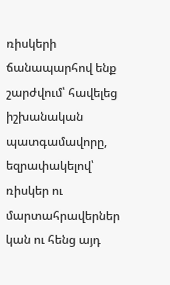ռիսկերի ճանապարհով ենք շարժվում՝ հավելեց իշխանական պատգամավորը, եզրափակելով՝ ռիսկեր ու մարտահրավերներ կան ու հենց այդ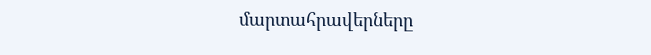մարտահրավերները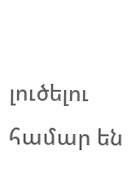լուծելու համար են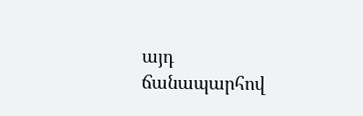այդ ճանապարհով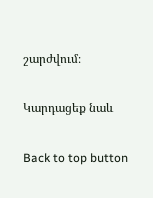շարժվում։

Կարդացեք նաև

Back to top button